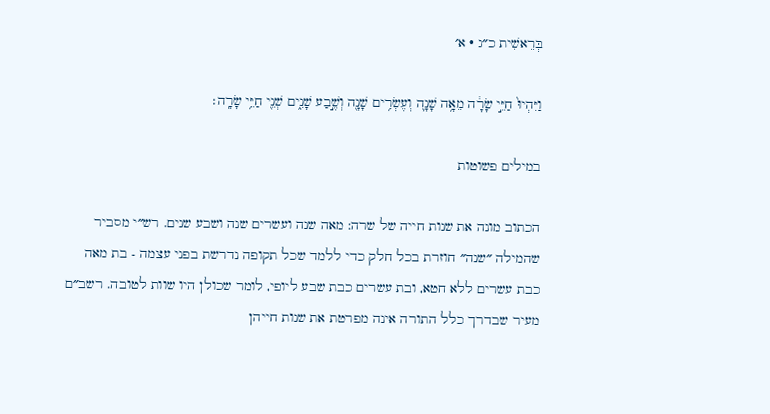בְּרֵאשִׁית כ״ג · א׳

וַיִּהְיוּ֙ חַיֵּ֣י שָׂרָ֔ה מֵאָ֥ה שָׁנָ֛ה וְעֶשְׂרִ֥ים שָׁנָ֖ה וְשֶׁ֣בַע שָׁנִ֑ים שְׁנֵ֖י חַיֵּ֥י שָׂרָֽה׃

במילים פשוטות

הכתוב מונה את שנות חייה של שרה: מאה שנה ועשרים שנה ושבע שנים. רש״י מסביר שהמילה ״שנה״ חוזרת בכל חלק כדי ללמד שכל תקופה נדרשת בפני עצמה - בת מאה כבת עשרים ללא חטא, ובת עשרים כבת שבע ליופי, לומר שכולן היו שוות לטובה. רשב״ם מעיר שבדרך כלל התורה אינה מפרטת את שנות חייהן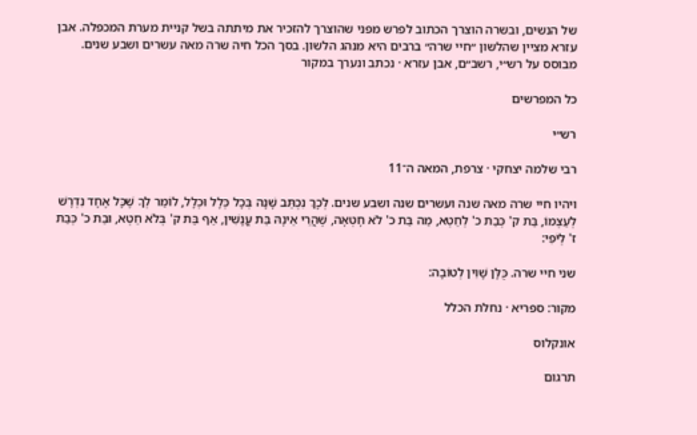של הנשים, ובשרה הוצרך הכתוב לפרש מפני שהוצרך להזכיר את מיתתה בשל קניית מערת המכפלה. אבן עזרא מציין שהלשון ״חיי שרה״ ברבים היא מנהג הלשון. בסך הכל חיה שרה מאה עשרים ושבע שנים.
מבוסס על רש״י, רשב״ם, אבן עזרא · נכתב ונערך במקור

כל המפרשים

רש״י

רבי שלמה יצחקי · צרפת, המאה ה־11

ויהיו חיי שרה מאה שנה ועשרים שנה ושבע שנים. לְכָךְ נִכְתַּב שָׁנָה בְּכָל כְּלָל וּכְלָל, לוֹמַר לְךָ שֶׁכָּל אֶחָד נִדְרָשׁ לְעַצְמוֹ, בַּת ק' כְּבַת כ' לְחֵטְא, מַה בַּת כ' לֹא חָטְאָה, שֶׁהֲרֵי אֵינָהּ בַּת עֳנָשִׁין, אַף בַּת ק' בְּלֹא חֵטְא, וּבַת כ' כְּבַת ז' לְיֹפִי:

שני חיי שרה. כֻּלָּן שָׁוִין לְטוֹבָה:

מקור: ספריא · נחלת הכלל

אונקלוס

תרגום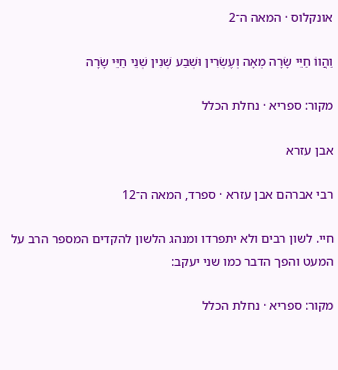אונקלוס · המאה ה־2

וַהֲווֹ חַיֵּי שָׂרָה מְאָה וְעֶשְׂרִין וּשְׁבַע שְׁנִין שְׁנֵי חַיֵּי שָׂרָה

מקור: ספריא · נחלת הכלל

אבן עזרא

רבי אברהם אבן עזרא · ספרד, המאה ה־12

חיי. לשון רבים ולא יתפרדו ומנהג הלשון להקדים המספר הרב על המעט והפך הדבר כמו שני יעקב:

מקור: ספריא · נחלת הכלל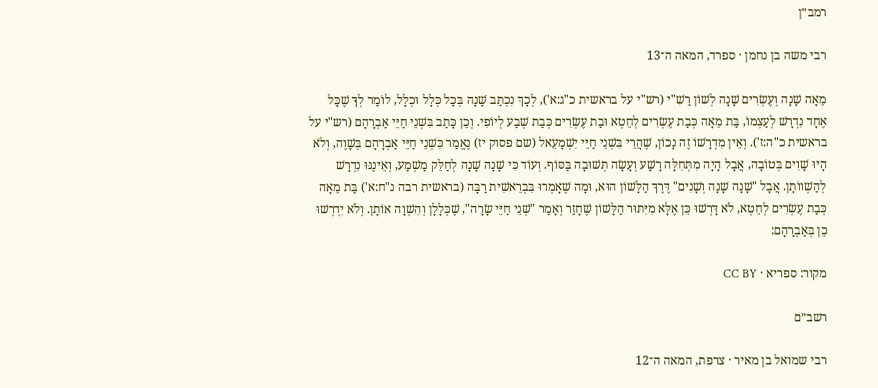רמב״ן

רבי משה בן נחמן · ספרד, המאה ה־13

מֵאָה שָׁנָה וְעֶשְׂרִים שָׁנָה לְשׁוֹן רַשִׁ"י (רש"י על בראשית כ"ג:א'), לְכָךְ נִכְתַּב שָׁנָה בְּכָל כְּלָל וּכְלָל, לוֹמַר לְךָ שֶׁכָּל אֶחָד נִדְרָשׁ לְעַצְמוֹ, בַּת מֵאָה כְּבַת עֶשְׂרִים לְחֵטְא וּבַת עֶשְׂרִים כְּבַת שְׁבַע לְיוֹפִי. וְכֵן כָּתַב בִּשְׁנֵי חַיֵּי אַבְרָהָם (רש"י על בראשית כ"ה:ז'). וְאֵין מִדְרָשׁוֹ זֶה נָכוֹן, שֶׁהֲרֵי בִּשְׁנֵי חַיֵּי יִשְׁמָעֵאל (שם פסוק יז) נֶאֱמַר כִּשְׁנֵי חַיֵּי אַבְרָהָם בְּשָׁוֶה, וְלֹא הָיוּ שָׁוִים בְּטוֹבָה, אֲבָל הָיָה מִתְּחִלָּה רָשָׁע וְעָשָׂה תְּשׁוּבָה בַּסּוֹף. וְעוֹד כִּי שָׁנָה שָׁנָה לְחַלֵּק מַשְׁמַע, וְאֵינֶנּוּ נִדְרָשׁ לְהַשְׁווֹתָן. אֲבָל "שָׁנָה שָׁנָה וְשָׁנִים" דֶּרֶךְ הַלָּשׁוֹן הוּא, וּמָה שֶׁאָמְרוּ בִּבְרֵאשִׁית רַבָּה (בראשית רבה נ"ח:א') בַּת מֵאָה כְּבַת עֶשְׂרִים לְחֵטְא, לֹא דָּרְשׁוּ כֵּן אֶלָּא מִיִּתּוּר הַלָּשׁוֹן שֶׁחָזַר וְאָמַר "שְׁנֵי חַיֵּי שָׂרָה", שֶׁכְּלָלָן וְהִשְׁוָה אוֹתָן. וְלֹא יִדְרְשׁוּ כֵן בְּאַבְרָהָם:

מקור: ספריא · CC BY

רשב״ם

רבי שמואל בן מאיר · צרפת, המאה ה־12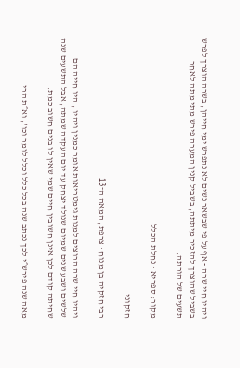ויהיו חיי שרה - אף על פי שבשאר נשים לא נתפרש ימי חייהן, בשרה הוצרך לפרש בשביל שהוצרך להזכיר מיתתה, בשביל קנין המערה פירש מתי מתה לאחר תשעים של הורתה.

מקור: ספריא · נחלת הכלל

חזקוני

רבי חזקיה בן מנוח · צרפת, המאה ה־13

ויהיו חיי שרה הרוצים למנות גימטריאות אומר כמנין ויהיו , היו חייה הם שלשים ושבע שנים שמיום שנולד יצחק עד יום העקדה שמתה, אבל התשעים שנה שחיתה קודם לכן אינן חשובין חיים שמי שאין לו בנים חשוב כמת.

מאה שנה פירש״י לכך נכתב שנה בכל כלל וכלל לומר וכו', וא״ת הרי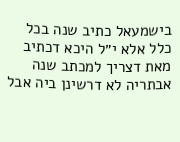בישמעאל כתיב שנה בכל כלל אלא י״ל היכא דכתיב מאת דצריך למכתב שנה אבתריה לא דרשינן ביה אבל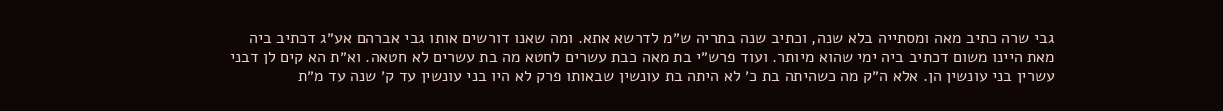גבי שרה כתיב מאה ומסתייה בלא שנה, וכתיב שנה בתריה ש״מ לדרשא אתא. ומה שאנו דורשים אותו גבי אברהם אע״ג דכתיב ביה מאת היינו משום דכתיב ביה ימי שהוא מיותר. ועוד פרש״י בת מאה כבת עשרים לחטא מה בת עשרים לא חטאה. וא״ת הא קים לן דבני עשרין בני עונשין הן. אלא ה״ק מה כשהיתה בת כ׳ לא היתה בת עונשין שבאותו פרק לא היו בני עונשין עד ק׳ שנה עד מ״ת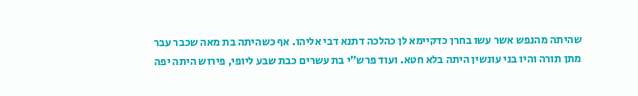שהיתה מהנפש אשר עשו בחרן כדקיימא לן כהלכה דתנא דבי אליהו. אף כשהיתה בת מאה שכבר עבר מתן תורה והיו בני עונשין היתה בלא חטא. ועוד פרש״י בת עשרים כבת שבע ליופי, פירוש היתה יפה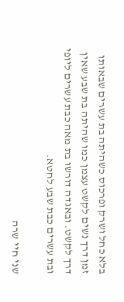בלא כחל ושרק ופרכוס כשהיתה בת עשרים שבאותו זמן דרך נשים לקשט עצמן כמו שהיתה בת שבע שאין דרך לקשט. ובאגדה דורשו בת מאה כבת עשרים ליופי ובת עשרים כבת שבע לחטא.

שני חיי שרה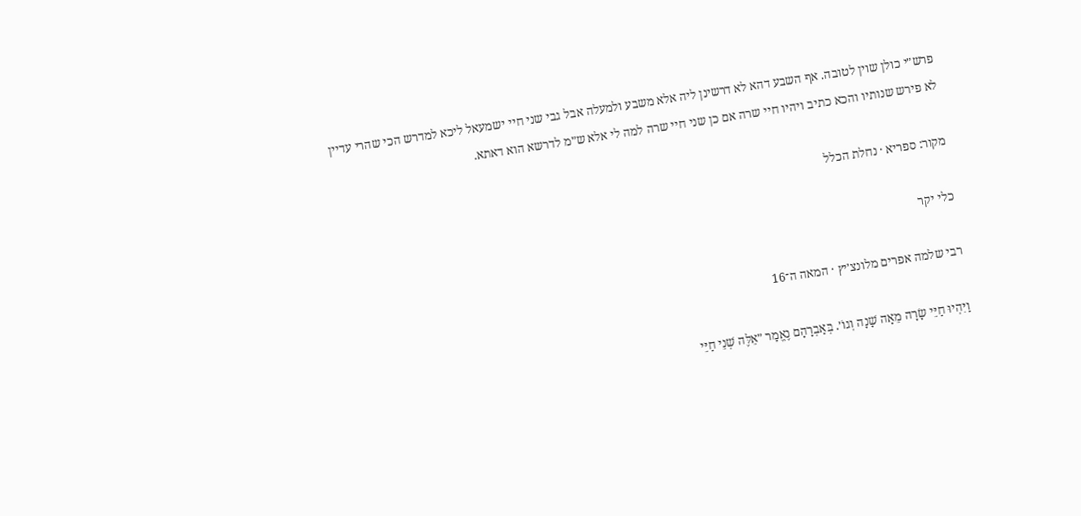פרש״י כולן שוין לטובה. אף השבע דהא לא דרשינן ליה אלא משבע ולמעלה אבל גבי שני חיי ישמעאל ליכא למדרש הכי שהרי עדיין לא פירש שנותיו והכא כתיב ויהיו חיי שרה אם כן שני חיי שרה למה לי אלא ש״מ לדרשא הוא דאתא.

מקור: ספריא · נחלת הכלל

כלי יקר

רבי שלמה אפרים מלונצ׳יץ · המאה ה־16

וַיִּהְיוּ חַיֵּי שָׂרָה מֵאָה שָׁנָה וְגוֹ׳. בְּאַבְרָהָם נֶאֱמַר ״אֵלֶּה שְׁנֵי חַיֵּי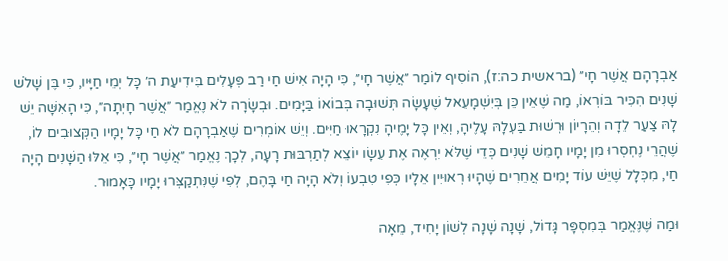אַבְרָהָם אֲשֶׁר חָי״ (בראשית כה:ז), הוֹסִיף לוֹמַר ״אֲשֶׁר חָי״, כִּי הָיָה אִישׁ חַי רַב פְּעָלִים בִּידִיעַת ה׳ כָּל יְמֵי חַיָּיו, כִּי בֶּן שָׁלֹשׁ שָׁנִים הִכִּיר בּוֹרְאוֹ, מַה שֶּׁאֵין כֵּן בְּיִשְׁמָעֵאל שֶׁעָשָׂה תְּשׁוּבָה בְּבוֹאוֹ בַּיָּמִים. וּבְשָׂרָה לֹא נֶאֱמַר ״אֲשֶׁר חָיְתָה״, כִּי הָאִשָּׁה יֵשׁ לָהּ צַעַר לֵדָה וְהֵרָיוֹן וּרְשׁוּת בַּעְלָהּ עָלֶיהָ, וְאֵין כָּל יָמֶיהָ נִקְרָאוּ חַיִּים. וְיֵשׁ אוֹמְרִים שֶׁאַבְרָהָם לֹא חַי כָּל יָמָיו הַקְּצוּבִים לוֹ, שֶׁהֲרֵי נֶחְסְרוּ מִן יָמָיו חָמֵשׁ שָׁנִים כְּדֵי שֶׁלֹּא יִרְאֶה אֶת עֵשָׂו יוֹצֵא לְתַרְבּוּת רָעָה, לְכָךְ נֶאֱמַר ״אֲשֶׁר חָי״, כִּי אֵלּוּ הַשָּׁנִים הָיָה חַי, מִכְּלָל שֶׁיֵּשׁ עוֹד יָמִים אֲחֵרִים שֶׁהָיוּ רְאוּיִין אֵלָיו כְּפִי טִבְעוֹ וְלֹא הָיָה חַי בָּהֶם, לְפִי שֶׁנִּתְקַצְּרוּ יָמָיו כָּאָמוּר.

וּמַה שֶּׁנֶּאֱמַר בְּמִסְפָּר גָּדוֹל, שָׁנָה שָׁנָה לְשׁוֹן יָחִיד, מֵאָה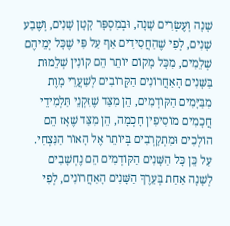שָׁנָה וְעֶשְׂרִים שָׁנָה, וּבְמִסְפָּר קָטָן שָׁנִים, וְשֶׁבַע שָׁנִים, לְפִי שֶׁהַחֲסִידִים אַף עַל פִּי שֶׁכָּל יְמֵיהֶם שְׁלֵמִים, מִכָּל מָקוֹם יוֹתֵר הֵם קוֹנִין שְׁלֵמוּת בַּשָּׁנִים הָאַחֲרוֹנִים הַקְּרוֹבִים לְשַׁעֲרֵי מָוֶת מִבַּיָּמִים הַקּוֹדְמִים, הֵן מִצַּד שֶׁזִּקְנֵי תַּלְמִידֵי חֲכָמִים מוֹסִיפִין חָכְמָה, הֵן מִצַּד שֶׁאָז הֵם הוֹלְכִים וּמִתְקָרְבִים בְּיוֹתֵר אֶל הָאוֹר הַנִּצְחִי. עַל כֵּן כָּל הַשָּׁנִים הַקּוֹדְמִים הֵם נֶחְשָׁבִים לְשָׁנָה אַחַת בְּעֵרֶךְ הַשָּׁנִים הָאַחֲרוֹנִים, לְפִי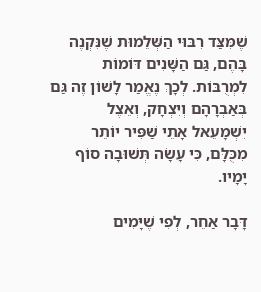שֶׁמִּצַּד רִבּוּי הַשְּׁלֵמוּת שֶׁנִּקְנֶה בָּהֶם, גַּם הַשָּׁנִים דּוֹמוֹת לִמְרֻבּוֹת. לְכָךְ נֶאֱמַר לָשׁוֹן זֶה גַּם בְּאַבְרָהָם וְיִצְחָק, וְאֵצֶל יִשְׁמָעֵאל אָתֵי שַׁפִּיר יוֹתֵר מִכֻּלָּם, כִּי עָשָׂה תְּשׁוּבָה סוֹף יָמָיו.

דָּבָר אַחֵר, לְפִי שֶׁיָּמִים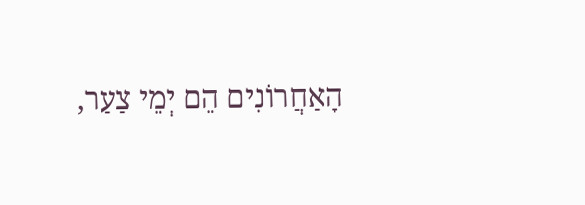הָאַחֲרוֹנִים הֵם יְמֵי צַעַר,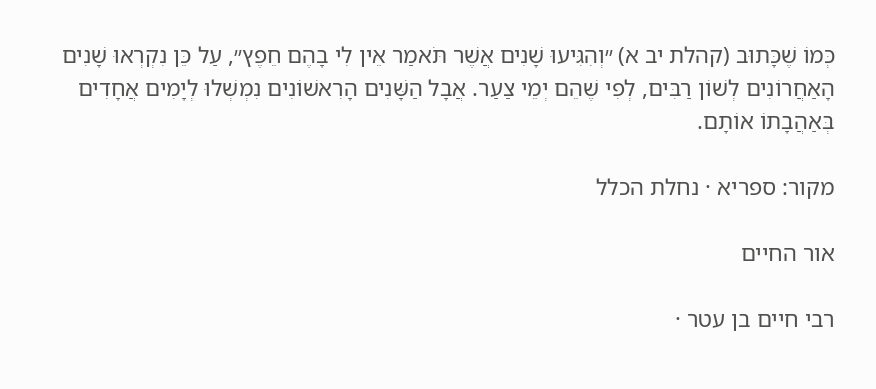כְּמוֹ שֶׁכָּתוּב (קהלת יב א) ״וְהִגִּיעוּ שָׁנִים אֲשֶׁר תֹּאמַר אֵין לִי בָהֶם חֵפֶץ״, עַל כֵּן נִקְרְאוּ שָׁנִים הָאַחֲרוֹנִים לְשׁוֹן רַבִּים, לְפִי שֶׁהֵם יְמֵי צַעַר. אֲבָל הַשָּׁנִים הָרִאשׁוֹנִים נִמְשְׁלוּ לְיָמִים אֲחָדִים בְּאַהֲבָתוֹ אוֹתָם.

מקור: ספריא · נחלת הכלל

אור החיים

רבי חיים בן עטר ·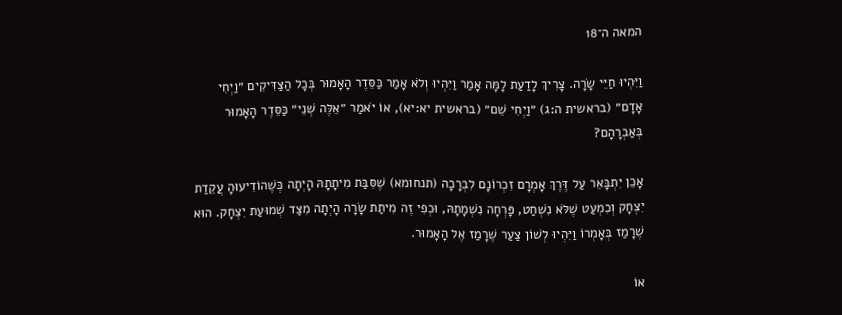המאה ה־18

וַיִּהְיוּ חַיֵּי שָׂרָה. צָרִיךְ לָדַעַת לָמָּה אָמַר וַיִּהְיוּ וְלֹא אָמַר כַּסֵּדֶר הָאָמוּר בְּכָל הַצַּדִּיקִים ״וַיְחִי אָדָם״ (בראשית ה:ג) ״וַיְחִי שֵׁם״ (בראשית יא:יא), אוֹ יֹאמַר ״אֵלֶּה שְׁנֵי״ כַּסֵּדֶר הָאָמוּר בְּאַבְרָהָם?

אָכֵן יִתְבָּאֵר עַל דֶּרֶךְ אָמְרָם זִכְרוֹנָם לִבְרָכָה (תנחומא) שֶׁסִּבַּת מִיתָתָהּ הָיְתָה כְּשֶׁהוֹדִיעוּהָ עֲקֵדַת יִצְחָק וְכִמְעַט שֶׁלֹּא נִשְׁחַט, פָּרְחָה נִשְׁמָתָהּ, וּכְפִי זֶה מִיתַת שָׂרָה הָיְתָה מִצַּד שְׁמוּעַת יִצְחָק. הוּא שֶׁרָמַז בְּאָמְרוֹ וַיִּהְיוּ לְשׁוֹן צַעַר שֶׁרָמַז אֶל הָאָמוּר.

אוֹ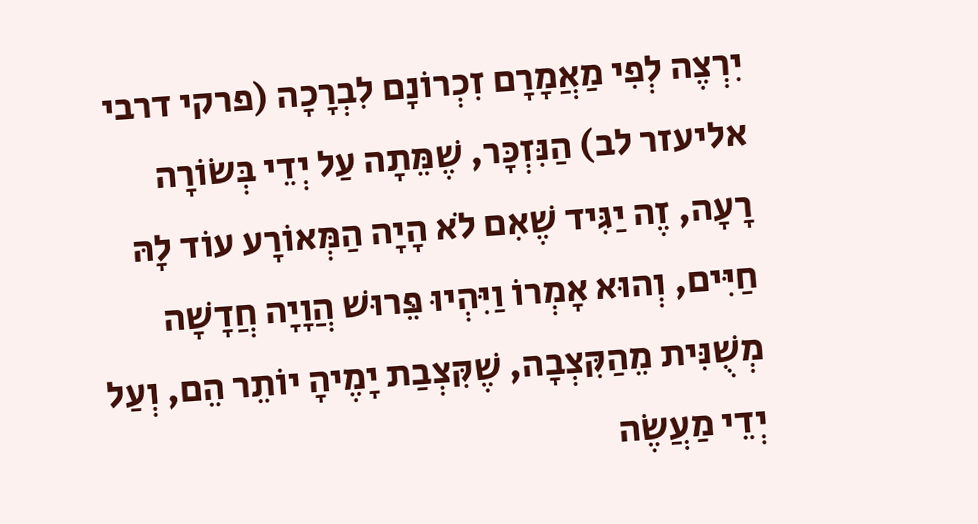יִרְצֶה לְפִי מַאֲמָרָם זִכְרוֹנָם לִבְרָכָה (פרקי דרבי אליעזר לב) הַנִּזְכָּר, שֶׁמֵּתָה עַל יְדֵי בְּשׂוֹרָה רָעָה, זֶה יַגִּיד שֶׁאִם לֹא הָיָה הַמְּאוֹרָע עוֹד לָהּ חַיִּים, וְהוּא אָמְרוֹ וַיִּהְיוּ פֵּרוּשׁ הֲוָיָה חֲדָשָׁה מְשֻׁנִּית מֵהַקִּצְבָה, שֶׁקִּצְבַת יָמֶיהָ יוֹתֵר הֵם, וְעַל יְדֵי מַעֲשֶׂה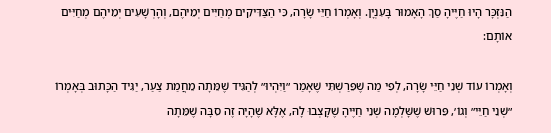הַנִּזְכָּר הָיוּ חַיֶּיהָ סַךְ הָאָמוּר בָּעִנְיָן. וְאָמְרוֹ חַיֵּי שָׂרָה, כִּי הַצַּדִּיקִים מְחַיִּים יְמֵיהֶם, וְהָרְשָׁעִים יְמֵיהֶם מְחַיִּים אוֹתָם:

וְאָמְרוֹ עוֹד שְׁנֵי חַיֵּי שָׂרָה, לְפִי מַה שֶׁפֵּרַשְׁתִּי שֶׁאָמַר ״וַיִּהְיוּ״ לְהַגִּיד שֶׁמֵּתָה מֵחֲמַת צַעַר, יַגִּיד הַכָּתוּב בְּאָמְרוֹ ״שְׁנֵי חַיֵּי״ וְגוֹ׳, פֵּרוּשׁ שֶׁשָּׁלְמָה שְׁנֵי חַיֶּיהָ שֶׁקָּצְבוּ לָהּ, אֶלָּא שֶׁהָיָה זֶה סִבָּה שֶׁמֵּתָה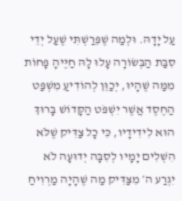עַל יָדָהּ. וּלְמַה שֶׁפֵּרַשְׁתִּי שֶׁעַל יְדֵי סִבַּת הַבְּשׂוֹרָה עָלוּ לָהּ חַיֶּיהָ פָּחוֹת מִמַּה שֶׁהָיוּ, יְכַוֵּן לְהוֹדִיעַ מִשְׁפַּט הַחֶסֶד אֲשֶׁר יִשְׁפֹּט הַקָּדוֹשׁ בָּרוּךְ הוּא לִידִידָיו, כִּי כָל צַדִּיק שֶׁלֹּא הִשְׁלִים יָמָיו לְסִבָּה יְדוּעָה לֹא יִגְרַע ה׳ מִצַּדִּיק מַה שֶׁהָיָה מַרְוִיחַ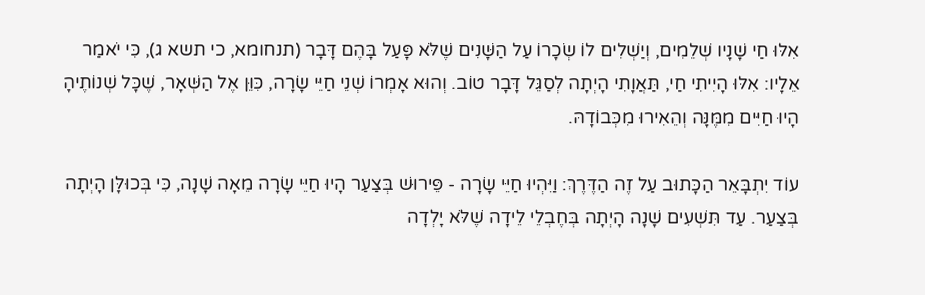אִלּוּ חַי שָׁנָיו שְׁלֵמִים, וְיַשְׁלִים לוֹ שְׂכָרוֹ עַל הַשָּׁנִים שֶׁלֹּא פָּעַל בָּהֶם דָּבָר (תנחומא, כי תשא ג), כִּי יֹאמַר אֵלָיו: אִלּוּ הָיִיתִי חַי, תַּאֲוָתִי הָיְתָה לְסַגֵּל דָּבָר טוֹב. וְהוּא אָמְרוֹ שְׁנֵי חַיֵּי שָׂרָה, כִּוֵּן אֶל הַשְּׁאָר, שֶׁכָּל שְׁנוֹתֶיהָ הָיוּ חַיִּים מִמֶּנָּה וְהֵאִירוּ מִכְּבוֹדָהּ.

עוֹד יִתְבָּאֵר הַכָּתוּב עַל זֶה הַדֶּרֶךְ: וַיִּהְיוּ חַיֵּי שָׂרָה - פֵּירוּשׁ בְּצַעַר הָיוּ חַיֵּי שָׂרָה מֵאָה שָׁנָה, כִּי בְּכוּלָּן הָיְתָה בְּצַעַר. עַד תִּשְׁעִים שָׁנָה הָיְתָה בְּחֶבְלֵי לֵידָה שֶׁלֹּא יָלְדָה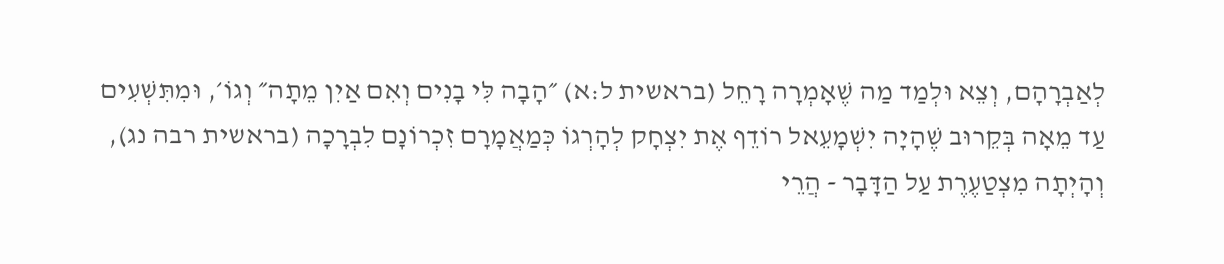לְאַבְרָהָם, וְצֵא וּלְמַד מַה שֶׁאָמְרָה רָחֵל (בראשית ל:א) ״הָבָה לִּי בָנִים וְאִם אַיִן מֵתָה״ וְגוֹ׳, וּמִתִּשְׁעִים עַד מֵאָה בְּקֵרוּב שֶׁהָיָה יִשְׁמָעֵאל רוֹדֵף אֶת יִצְחָק לְהָרְגוֹ כְּמַאֲמָרָם זִכְרוֹנָם לִבְרָכָה (בראשית רבה נג), וְהָיְתָה מִצְטַעֶרֶת עַל הַדָּבָר - הֲרֵי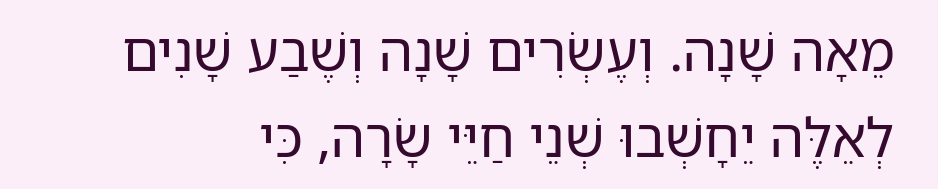מֵאָה שָׁנָה. וְעֶשְׂרִים שָׁנָה וְשֶׁבַע שָׁנִים לְאֵלֶּה יֵחָשְׁבוּ שְׁנֵי חַיֵּי שָׂרָה, כִּי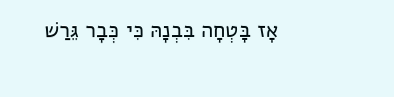אָז בָּטְחָה בִּבְנָהּ כִּי כְּבָר גֵּרַשׁ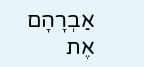אַבְרָהָם אֶת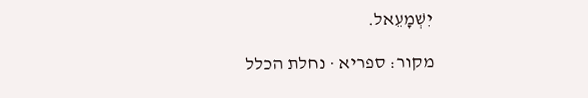יִשְׁמָעֵאל.

מקור: ספריא · נחלת הכלל